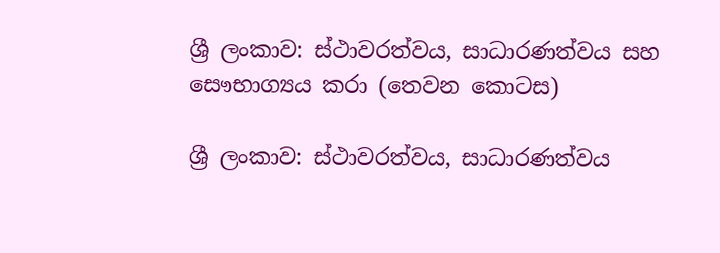ශ්‍රී ලංකාව: ස්ථාවරත්වය, සාධාරණත්වය සහ සෞභාග්‍යය කරා (තෙවන කොටස)

ශ්‍රී ලංකාව: ස්ථාවරත්වය, සාධාරණත්වය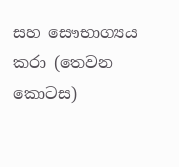සහ සෞභාග්‍යය කරා (තෙවන කොටස)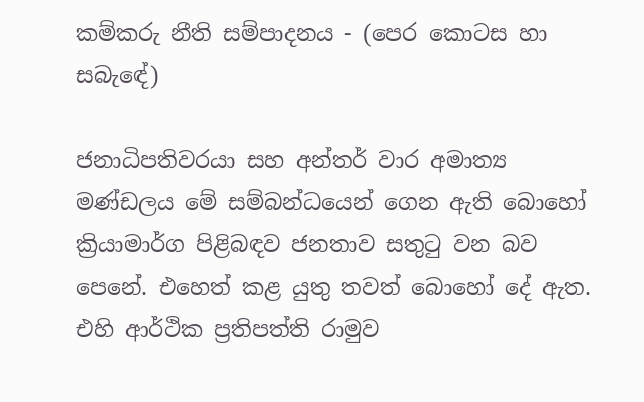කම්කරු නීති සම්පාදනය - (පෙර කොටස හා සබැඳේ)

ජනාධිපතිවරයා සහ අන්තර් වාර අමාත්‍ය මණ්ඩලය මේ සම්බන්ධයෙන් ගෙන ඇති බොහෝ ක්‍රියාමාර්ග පිළිබඳව ජනතාව සතුටු වන බව පෙනේ. එහෙත් කළ යුතු තවත් බොහෝ දේ ඇත. එහි ආර්ථික ප්‍රතිපත්ති රාමුව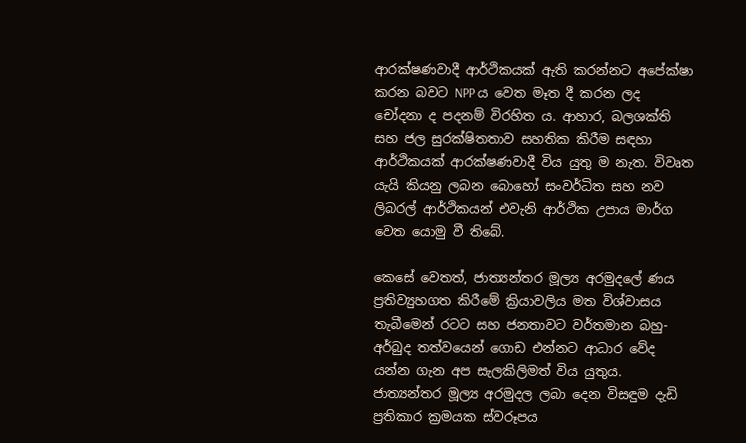ආරක්ෂණවාදී ආර්ථිකයක් ඇති කරන්නට අපේක්ෂා කරන බවට NPP ය වෙත මෑත දී කරන ලද චෝදනා ද පදනම් විරහිත ය. ආහාර, බලශක්ති සහ ජල සුරක්ෂිතතාව සහතික කිරීම සඳහා ආර්ථිකයක් ආරක්ෂණවාදී විය යුතු ම නැත. විවෘත යැයි කියනු ලබන බොහෝ සංවර්ධිත සහ නව ලිබරල් ආර්ථිකයන් එවැනි ආර්ථික උපාය මාර්ග වෙත යොමු වී තිබේ.

කෙසේ වෙතත්, ජාත්‍යන්තර මූල්‍ය අරමුදලේ ණය ප්‍රතිව්‍යුහගත කිරීමේ ක්‍රියාවලිය මත විශ්වාසය තැබීමෙන් රටට සහ ජනතාවට වර්තමාන බහු-අර්බුද තත්වයෙන් ගොඩ එන්නට ආධාර වේද යන්න ගැන අප සැලකිලිමත් විය යුතුය. ජාත්‍යන්තර මූල්‍ය අරමුදල ලබා දෙන විසඳුම දැඩි ප්‍රතිකාර ක්‍රමයක ස්වරූපය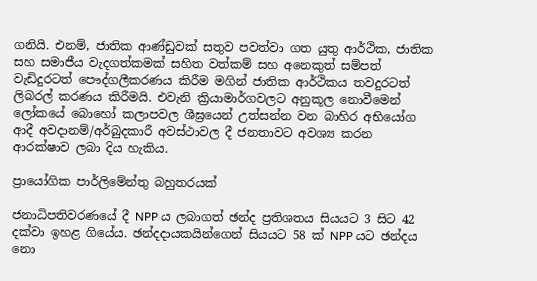ගනියි. එනම්, ජාතික ආණ්ඩුවක් සතුව පවත්වා ගත යුතු ආර්ථික, ජාතික සහ සමාජීය වැදගත්කමක් සහිත වත්කම් සහ අනෙකුත් සම්පත් වැඩිදුරටත් පෞද්ගලීකරණය කිරීම මගින් ජාතික ආර්ථිකය තවදුරටත් ලිබරල් කරණය කිරීමයි. එවැනි ක්‍රියාමාර්ගවලට අනුකූල නොවීමෙන් ලෝකයේ බොහෝ කලාපවල ශීඝ්‍රයෙන් උත්සන්න වන බාහිර අභියෝග ආදී අවදානම්/අර්බුදකාරී අවස්ථාවල දී ජනතාවට අවශ්‍ය කරන ආරක්ෂාව ලබා දිය හැකිය.

ප්‍රායෝගික පාර්ලිමේන්තු බහුතරයක්

ජනාධිපතිවරණයේ දී NPP ය ලබාගත් ඡන්ද ප්‍රතිශතය සියයට 3 සිට 42 දක්වා ඉහළ ගියේය. ඡන්දදායකයින්ගෙන් සියයට 58 ක් NPP යට ඡන්දය නො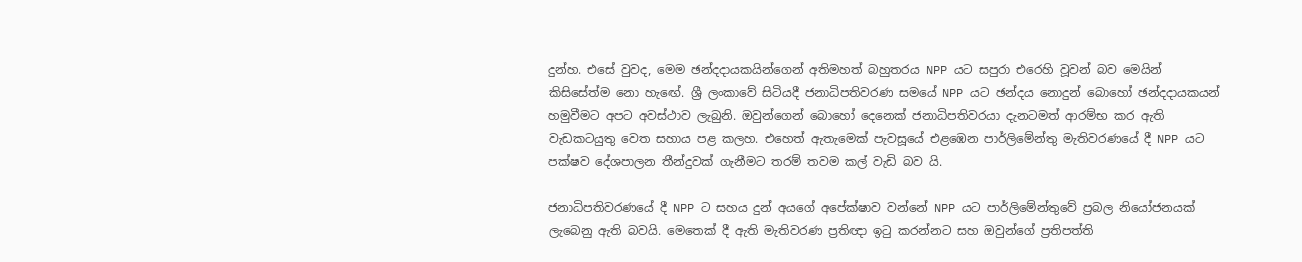දුන්හ. එසේ වුවද, මෙම ඡන්දදායකයින්ගෙන් අතිමහත් බහුතරය NPP යට සපුරා එරෙහි වූවන් බව මෙයින් කිසිසේත්ම නො හැඟේ. ශ්‍රී ලංකාවේ සිටියදී ජනාධිපතිවරණ සමයේ NPP යට ඡන්දය නොදුන් බොහෝ ඡන්දදායකයන් හමුවීමට අපට අවස්ථාව ලැබුනි. ඔවුන්ගෙන් බොහෝ දෙනෙක් ජනාධිපතිවරයා දැනටමත් ආරම්භ කර ඇති වැඩකටයුතු වෙත සහාය පළ කලහ. එහෙත් ඇතැමෙක් පැවසූයේ එළඹෙන පාර්ලිමේන්තු මැතිවරණයේ දී NPP යට පක්ෂව දේශපාලන තීන්දුවක් ගැනීමට තරම් තවම කල් වැඩි බව යි.

ජනාධිපතිවරණයේ දී NPP ට සහය දුන් අයගේ අපේක්ෂාව වන්නේ NPP යට පාර්ලිමේන්තුවේ ප්‍රබල නියෝජනයක් ලැබෙනු ඇති බවයි. මෙතෙක් දී ඇති මැතිවරණ ප්‍රතිඥා ඉටු කරන්නට සහ ඔවුන්ගේ ප්‍රතිපත්ති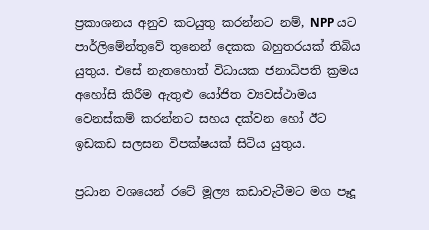ප්‍රකාශනය අනුව කටයුතු කරන්නට නම්, NPP යට පාර්ලිමේන්තුවේ තුනෙන් දෙකක බහුතරයක් තිබිය යුතුය. එසේ නැතහොත් විධායක ජනාධිපති ක්‍රමය අහෝසි කිරීම ඇතුළු යෝජිත ව්‍යවස්ථාමය වෙනස්කම් කරන්නට සහය දක්වන හෝ ඊට ඉඩකඩ සලසන විපක්ෂයක් සිටිය යුතුය.

ප්‍රධාන වශයෙන් රටේ මූල්‍ය කඩාවැටීමට මග පෑදූ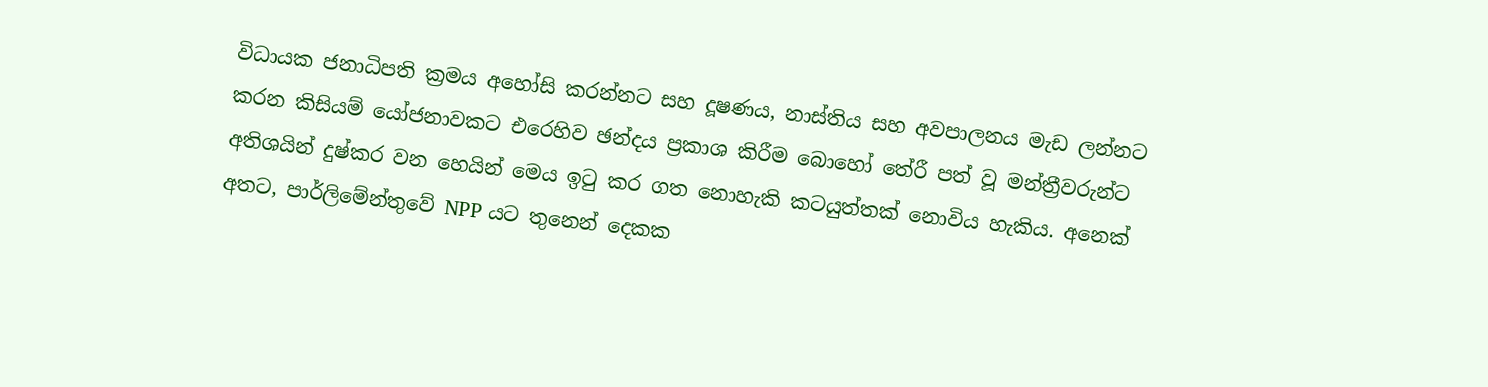විධායක ජනාධිපති ක්‍රමය අහෝසි කරන්නට සහ දූෂණය, නාස්තිය සහ අවපාලනය මැඩ ලන්නට කරන කිසියම් යෝජනාවකට එරෙහිව ඡන්දය ප්‍රකාශ කිරීම බොහෝ තේරී පත් වූ මන්ත්‍රීවරුන්ට අතිශයින් දුෂ්කර වන හෙයින් මෙය ඉටු කර ගත නොහැකි කටයුත්තක් නොවිය හැකිය. අනෙක් අතට, පාර්ලිමේන්තුවේ NPP යට තුනෙන් දෙකක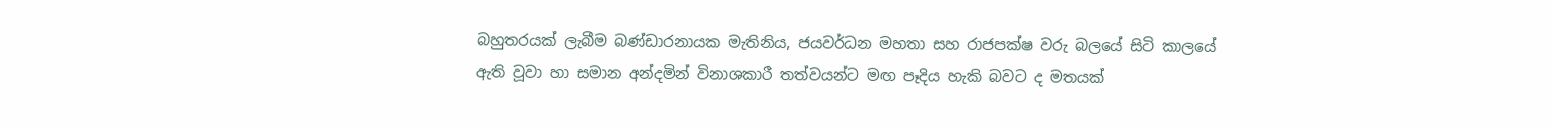බහුතරයක් ලැබීම බණ්ඩාරනායක මැතිනිය, ජයවර්ධන මහතා සහ රාජපක්ෂ වරු බලයේ සිටි කාලයේ ඇති වූවා හා සමාන අන්දමින් විනාශකාරී තත්වයන්ට මඟ පෑදිය හැකි බවට ද මතයක්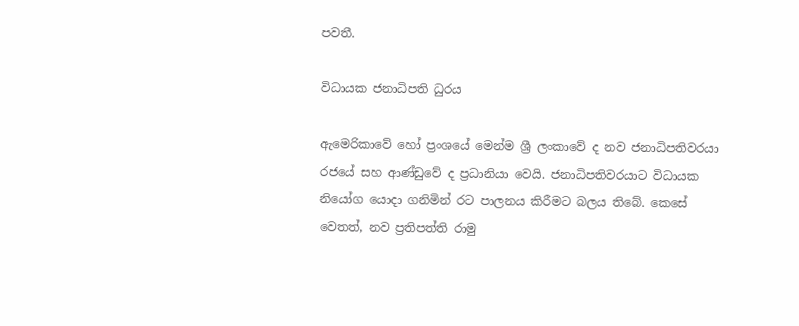පවතී.

විධායක ජනාධිපති ධුරය

ඇමෙරිකාවේ හෝ ප්‍රංශයේ මෙන්ම ශ්‍රී ලංකාවේ ද නව ජනාධිපතිවරයා රජයේ සහ ආණ්ඩුවේ ද ප්‍රධානියා වෙයි. ජනාධිපතිවරයාට විධායක නියෝග යොදා ගනිමින් රට පාලනය කිරීමට බලය තිබේ. කෙසේ වෙතත්, නව ප්‍රතිපත්ති රාමු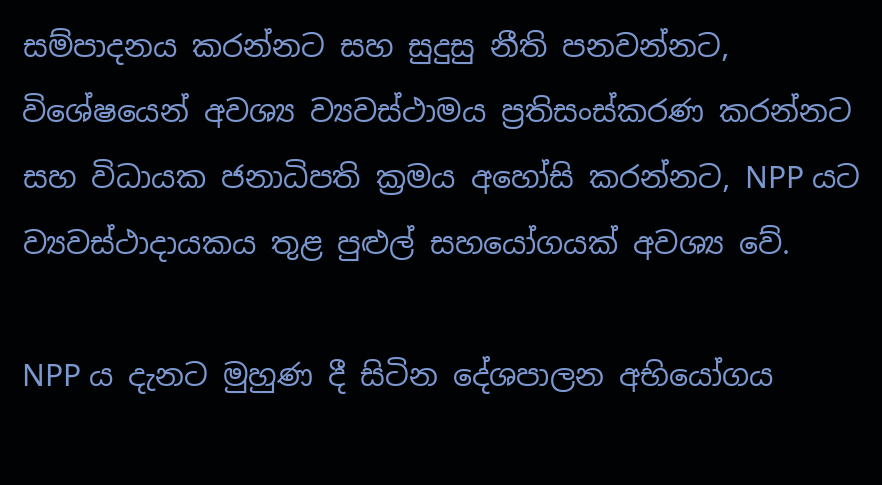සම්පාදනය කරන්නට සහ සුදුසු නීති පනවන්නට, විශේෂයෙන් අවශ්‍ය ව්‍යවස්ථාමය ප්‍රතිසංස්කරණ කරන්නට සහ විධායක ජනාධිපති ක්‍රමය අහෝසි කරන්නට, NPP යට ව්‍යවස්ථාදායකය තුළ පුළුල් සහයෝගයක් අවශ්‍ය වේ.

NPP ය දැනට මුහුණ දී සිටින දේශපාලන අභියෝගය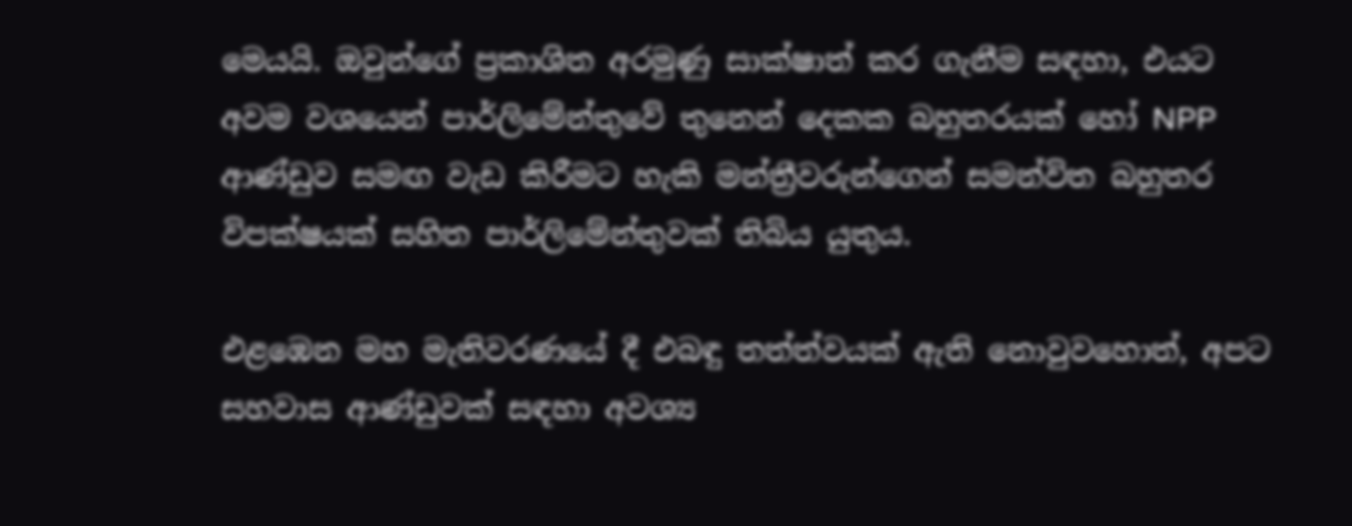මෙයයි. ඔවුන්ගේ ප්‍රකාශිත අරමුණු සාක්ෂාත් කර ගැනීම සඳහා, එයට අවම වශයෙන් පාර්ලිමේන්තුවේ තුනෙන් දෙකක බහුතරයක් හෝ NPP ආණ්ඩුව සමඟ වැඩ කිරීමට හැකි මන්ත්‍රීවරුන්ගෙන් සමන්විත බහුතර විපක්ෂයක් සහිත පාර්ලිමේන්තුවක් තිබිය යුතුය.

එළඹෙන මහ මැතිවරණයේ දී එබඳු තත්ත්වයක් ඇති නොවුවහොත්, අපට සහවාස ආණ්ඩුවක් සඳහා අවශ්‍ය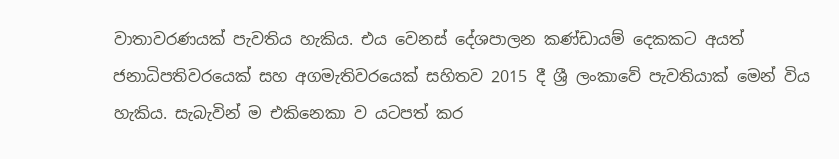වාතාවරණයක් පැවතිය හැකිය. එය වෙනස් දේශපාලන කණ්ඩායම් දෙකකට අයත් ජනාධිපතිවරයෙක් සහ අගමැතිවරයෙක් සහිතව 2015 දී ශ්‍රී ලංකාවේ පැවතියාක් මෙන් විය හැකිය. සැබැවින් ම එකිනෙකා ව යටපත් කර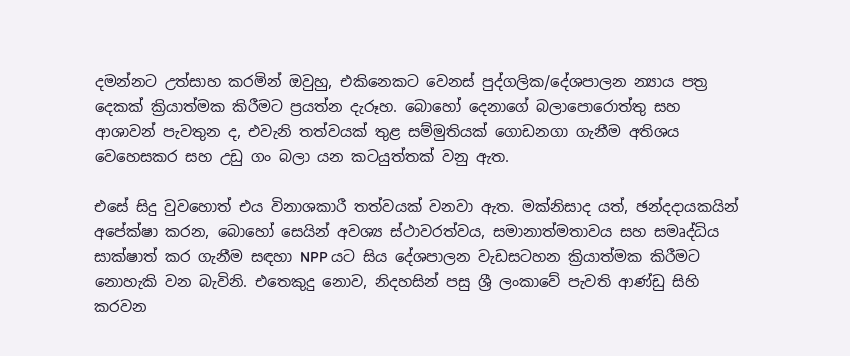දමන්නට උත්සාහ කරමින් ඔවුහු, එකිනෙකට වෙනස් පුද්ගලික/දේශපාලන න්‍යාය පත්‍ර දෙකක් ක්‍රියාත්මක කිරීමට ප්‍රයත්න දැරූහ. බොහෝ දෙනාගේ බලාපොරොත්තු සහ ආශාවන් පැවතුන ද, එවැනි තත්වයක් තුළ සම්මුතියක් ගොඩනගා ගැනීම අතිශය වෙහෙසකර සහ උඩු ගං බලා යන කටයුත්තක් වනු ඇත.

එසේ සිදු වුවහොත් එය විනාශකාරී තත්වයක් වනවා ඇත. මක්නිසාද යත්, ඡන්දදායකයින් අපේක්ෂා කරන, බොහෝ සෙයින් අවශ්‍ය ස්ථාවරත්වය, සමානාත්මතාවය සහ සමෘද්ධිය සාක්ෂාත් කර ගැනීම සඳහා NPP යට සිය දේශපාලන වැඩසටහන ක්‍රියාත්මක කිරීමට නොහැකි වන බැවිනි. එතෙකුදු නොව, නිදහසින් පසු ශ්‍රී ලංකාවේ පැවති ආණ්ඩු සිහි කරවන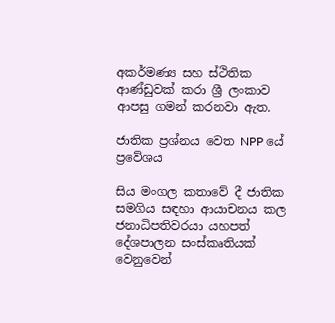අකර්මණ්‍ය සහ ස්ථිතික ආණ්ඩුවක් කරා ශ්‍රී ලංකාව ආපසු ගමන් කරනවා ඇත.

ජාතික ප්‍රශ්නය වෙත NPP යේ ප්‍රවේශය

සිය මංගල කතාවේ දී ජාතික සමගිය සඳහා ආයාචනය කල ජනාධිපතිවරයා යහපත් දේශපාලන සංස්කෘතියක් වෙනුවෙන්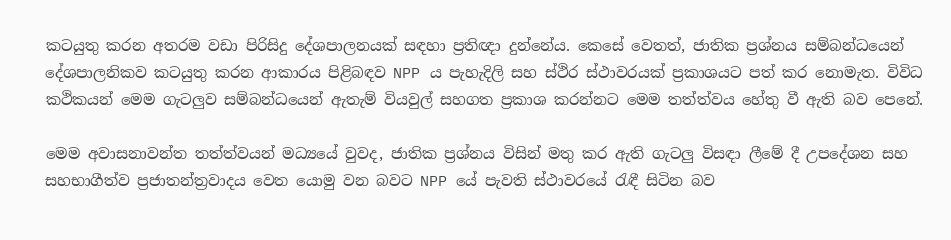කටයුතු කරන අතරම වඩා පිරිසිදු දේශපාලනයක් සඳහා ප්‍රතිඥා දුන්නේය. කෙසේ වෙතත්, ජාතික ප්‍රශ්නය සම්බන්ධයෙන් දේශපාලනිකව කටයුතු කරන ආකාරය පිළිබඳව NPP ය පැහැදිලි සහ ස්ථිර ස්ථාවරයක් ප්‍රකාශයට පත් කර නොමැත. විවිධ කථිකයන් මෙම ගැටලුව සම්බන්ධයෙන් ඇතැම් වියවුල් සහගත ප්‍රකාශ කරන්නට මෙම තත්ත්වය හේතු වී ඇති බව පෙනේ.

මෙම අවාසනාවන්ත තත්ත්වයන් මධ්‍යයේ වුවද, ජාතික ප්‍රශ්නය විසින් මතු කර ඇති ගැටලු විසඳා ලීමේ දී උපදේශන සහ සහභාගීත්ව ප්‍රජාතන්ත්‍රවාදය වෙත යොමු වන බවට NPP යේ පැවති ස්ථාවරයේ රැඳී සිටින බව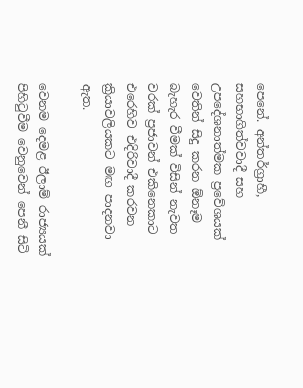පෙනේ. අන්තර්ග්‍රාහී, සහභාගිත්වවාදී සහ උපදේශනාත්මක ප්‍රවේශයක් වෙතින් සිදු කරන ඕනෑම බැහැර වීමක් විසින් නැවත වරක් ප්‍රජාවන් එකිනෙකාට එරෙහිව එදිරිවාදී කරවන ක්‍රියාවලියකට මඟ පාදනවා ඇත.

වෙනම දෙමළ ඊලාම් රාජ්‍යයක් පිහිටුවීම වෙනුවෙන් පෙනී සිටි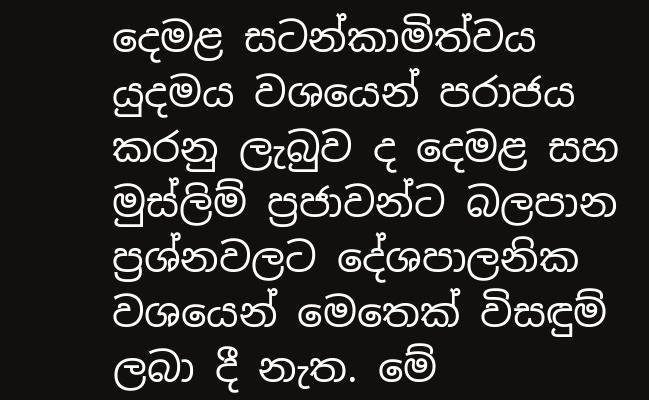දෙමළ සටන්කාමිත්වය යුදමය වශයෙන් පරාජය කරනු ලැබුව ද දෙමළ සහ මුස්ලිම් ප්‍රජාවන්ට බලපාන ප්‍රශ්නවලට දේශපාලනික වශයෙන් මෙතෙක් විසඳුම් ලබා දී නැත. මේ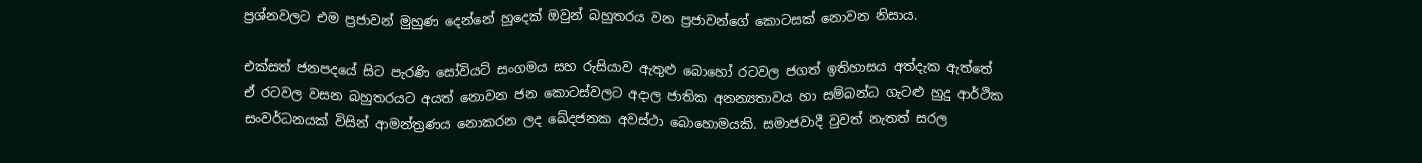ප්‍රශ්නවලට එම ප්‍රජාවන් මුහුණ දෙන්නේ හුදෙක් ඔවුන් බහුතරය වන ප්‍රජාවන්ගේ කොටසක් නොවන නිසාය.

එක්සත් ජනපදයේ සිට පැරණි සෝවියට් සංගමය සහ රුසියාව ඇතුළු බොහෝ රටවල ජගත් ඉතිහාසය අත්දැක ඇත්තේ ඒ රටවල වසන බහුතරයට අයත් නොවන ජන කොටස්වලට අදාල ජාතික අනන්‍යතාවය හා සම්බන්ධ ගැට‍ළු හුදු ආර්ථික සංවර්ධනයක් විසින් ආමන්ත්‍රණය නොකරන ලද ඛේදජනක අවස්ථා බොහොමයකි. සමාජවාදී වුවත් නැතත් සරල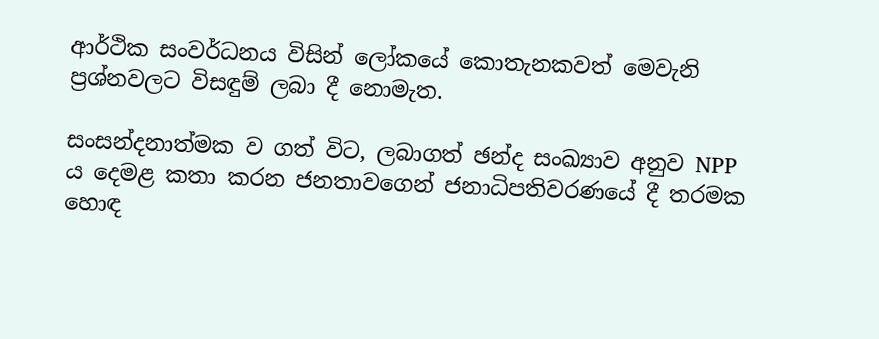ආර්ථික සංවර්ධනය විසින් ලෝකයේ කොතැනකවත් මෙවැනි ප්‍රශ්නවලට විසඳුම් ලබා දී නොමැත.

සංසන්දනාත්මක ව ගත් විට, ලබාගත් ඡන්ද සංඛ්‍යාව අනුව NPP ය දෙමළ කතා කරන ජනතාවගෙන් ජනාධිපතිවරණයේ දී තරමක හොඳ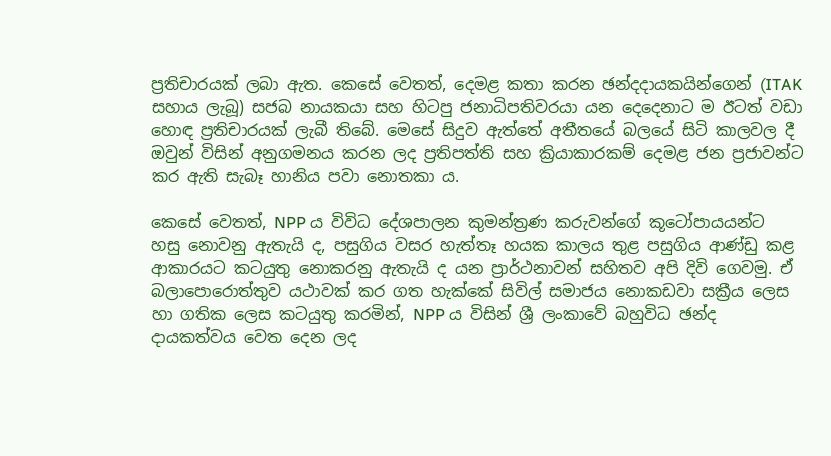ප්‍රතිචාරයක් ලබා ඇත. කෙසේ වෙතත්, දෙමළ කතා කරන ඡන්දදායකයින්ගෙන් (ITAK සහාය ලැබූ) සජබ නායකයා සහ හිටපු ජනාධිපතිවරයා යන දෙදෙනාට ම ඊටත් වඩා හොඳ ප්‍රතිචාරයක් ලැබී තිබේ. මෙසේ සිදුව ඇත්තේ අතීතයේ බලයේ සිටි කාලවල දී ඔවුන් විසින් අනුගමනය කරන ලද ප්‍රතිපත්ති සහ ක්‍රියාකාරකම් දෙමළ ජන ප්‍රජාවන්ට කර ඇති සැබෑ හානිය පවා නොතකා ය.

කෙසේ වෙතත්, NPP ය විවිධ දේශපාලන කුමන්ත්‍රණ කරුවන්ගේ කූටෝපායයන්ට හසු නොවනු ඇතැයි ද, පසුගිය වසර හැත්තෑ හයක කාලය තුළ පසුගිය ආණ්ඩු කළ ආකාරයට කටයුතු නොකරනු ඇතැයි ද යන ප්‍රාර්ථනාවන් සහිතව අපි දිවි ගෙවමු. ඒ බලාපොරොත්තුව යථාවක් කර ගත හැක්කේ සිවිල් සමාජය නොකඩවා සක්‍රීය ලෙස හා ගතික ලෙස කටයුතු කරමින්, NPP ය විසින් ශ්‍රී ලංකාවේ බහුවිධ ඡන්ද දායකත්වය වෙත දෙන ලද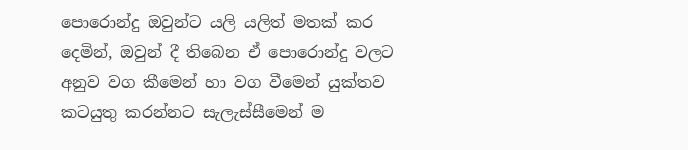පොරොන්දු ඔවුන්ට යලි යලිත් මතක් කර දෙමින්, ඔවුන් දී තිබෙන ඒ පොරොන්දු වලට අනුව වග කීමෙන් හා වග වීමෙන් යුක්තව කටයුතු කරන්නට සැලැස්සීමෙන් ම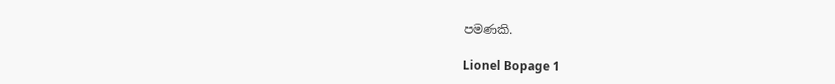පමණකි.

Lionel Bopage 1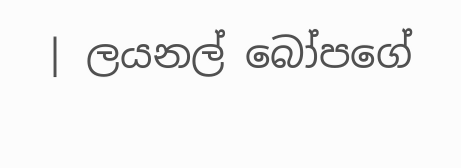| ලයනල් බෝපගේ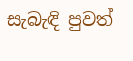සැබැඳි පුවත්